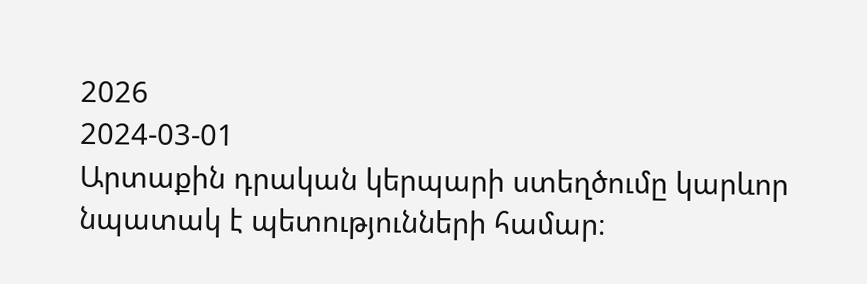2026
2024-03-01
Արտաքին դրական կերպարի ստեղծումը կարևոր նպատակ է պետությունների համար։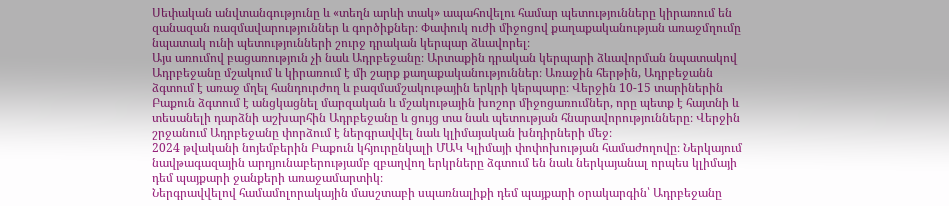Սեփական անվտանգությունը և «տեղն արևի տակ» ապահովելու համար պետությունները կիրառում են զանազան ռազմավարություններ և գործիքներ։ Փափուկ ուժի միջոցով քաղաքականության առաջմղումը նպատակ ունի պետությունների շուրջ դրական կերպար ձևավորել։
Այս առումով բացառություն չի նաև Ադրբեջանը։ Արտաքին դրական կերպարի ձևավորման նպատակով Ադրբեջանը մշակում և կիրառում է մի շարք քաղաքականություններ։ Առաջին հերթին, Ադրբեջանն ձգտում է առաջ մղել հանդուրժող և բազմամշակութային երկրի կերպարը։ Վերջին 10-15 տարիներին Բաքուն ձգտում է անցկացնել մարզական և մշակութային խոշոր միջոցառումներ, որը պետք է հայտնի և տեսանելի դարձնի աշխարհին Ադրբեջանը և ցույց տա նաև պետության հնարավորությունները։ Վերջին շրջանում Ադրբեջանը փորձում է ներգրավվել նաև կլիմայական խնդիրների մեջ։
2024 թվականի նոյեմբերին Բաքուն կհյուրընկալի ՄԱԿ Կլիմայի փոփոխության համաժողովը։ Ներկայում նավթագազային արդյունաբերությամբ զբաղվող երկրները ձգտում են նաև ներկայանալ որպես կլիմայի դեմ պայքարի ջանքերի առաջամարտիկ։
Ներգրավվելով համամոլորակային մասշտաբի սպառնալիքի դեմ պայքարի օրակարգին՝ Ադրբեջանը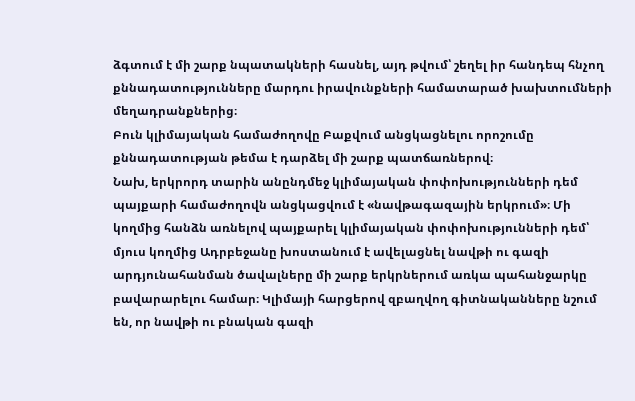ձգտում է մի շարք նպատակների հասնել, այդ թվում՝ շեղել իր հանդեպ հնչող քննադատությունները մարդու իրավունքների համատարած խախտումների մեղադրանքներից։
Բուն կլիմայական համաժողովը Բաքվում անցկացնելու որոշումը քննադատության թեմա է դարձել մի շարք պատճառներով։
Նախ, երկրորդ տարին անընդմեջ կլիմայական փոփոխությունների դեմ պայքարի համաժողովն անցկացվում է «նավթագազային երկրում»։ Մի կողմից հանձն առնելով պայքարել կլիմայական փոփոխությունների դեմ՝ մյուս կողմից Ադրբեջանը խոստանում է ավելացնել նավթի ու գազի արդյունահանման ծավալները մի շարք երկրներում առկա պահանջարկը բավարարելու համար։ Կլիմայի հարցերով զբաղվող գիտնականները նշում են, որ նավթի ու բնական գազի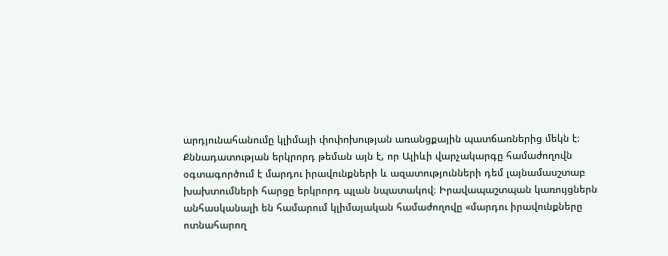արդյունահանումը կլիմայի փոփոխության առանցքային պատճառներից մեկն է։
Քննադատության երկրորդ թեման այն է, որ Ալիևի վարչակարգը համաժողովն օգտագործում է մարդու իրավունքների և ազատությունների դեմ լայնամասշտաբ խախտումների հարցը երկրորդ պլան նպատակով։ Իրավապաշտպան կառույցներն անհասկանալի են համարում կլիմայական համաժողովը «մարդու իրավունքները ոտնահարող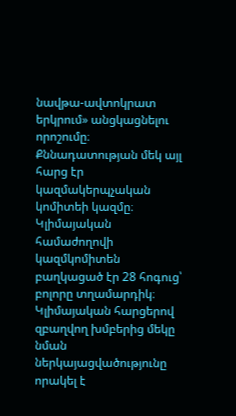նավթա-ավտոկրատ երկրում» անցկացնելու որոշումը։
Քննադատության մեկ այլ հարց էր կազմակերպչական կոմիտեի կազմը։ Կլիմայական համաժողովի կազմկոմիտեն բաղկացած էր 28 հոգուց՝ բոլորը տղամարդիկ։ Կլիմայական հարցերով զբաղվող խմբերից մեկը նման ներկայացվածությունը որակել է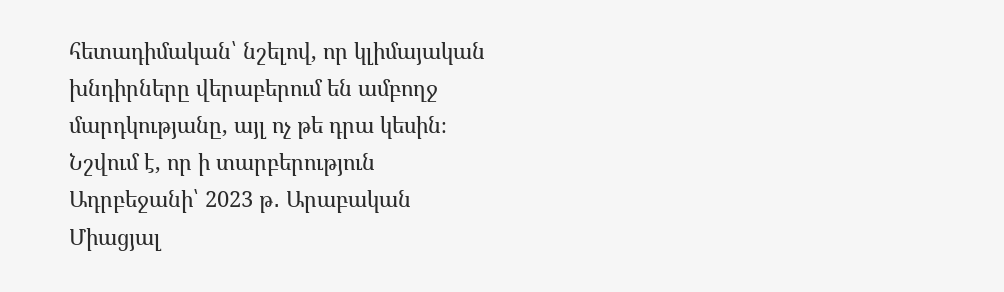հետադիմական՝ նշելով, որ կլիմայական խնդիրները վերաբերում են ամբողջ մարդկությանը, այլ ոչ թե դրա կեսին։ Նշվում է, որ ի տարբերություն Ադրբեջանի՝ 2023 թ․ Արաբական Միացյալ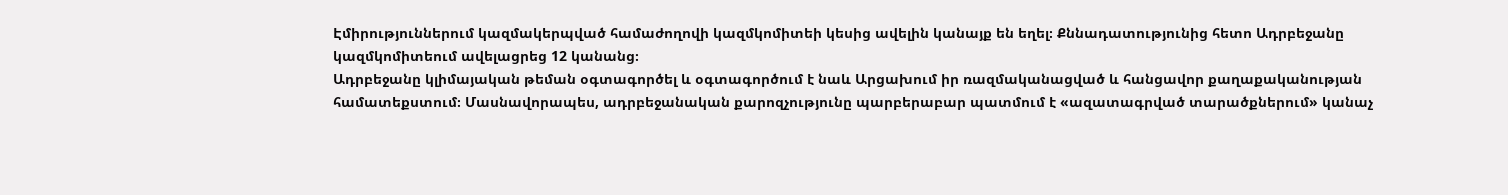Էմիրություններում կազմակերպված համաժողովի կազմկոմիտեի կեսից ավելին կանայք են եղել։ Քննադատությունից հետո Ադրբեջանը կազմկոմիտեում ավելացրեց 12 կանանց։
Ադրբեջանը կլիմայական թեման օգտագործել և օգտագործում է նաև Արցախում իր ռազմականացված և հանցավոր քաղաքականության համատեքստում։ Մասնավորապես, ադրբեջանական քարոզչությունը պարբերաբար պատմում է «ազատագրված տարածքներում» կանաչ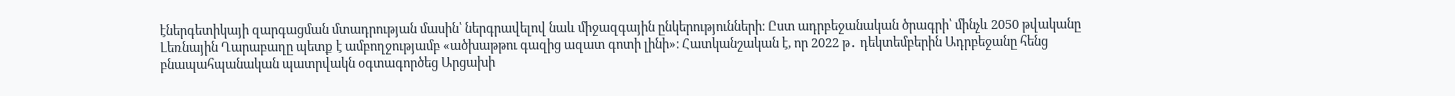էներգետիկայի զարգացման մտադրության մասին՝ ներգրավելով նաև միջազգային ընկերությունների։ Ըստ ադրբեջանական ծրագրի՝ մինչև 2050 թվականը Լեռնային Ղարաբաղը պետք է ամբողջությամբ «ածխաթթու գազից ազատ գոտի լինի»։ Հատկանշական է, որ 2022 թ․ դեկտեմբերին Ադրբեջանը հենց բնապահպանական պատրվակն օգտագործեց Արցախի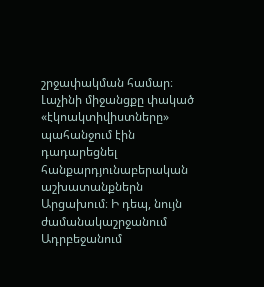շրջափակման համար։ Լաչինի միջանցքը փակած «էկոակտիվիստները» պահանջում էին դադարեցնել հանքարդյունաբերական աշխատանքներն Արցախում։ Ի դեպ, նույն ժամանակաշրջանում Ադրբեջանում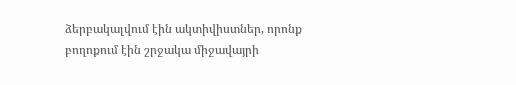ձերբակալվում էին ակտիվիստներ, որոնք բողոքում էին շրջակա միջավայրի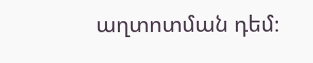աղտոտման դեմ։